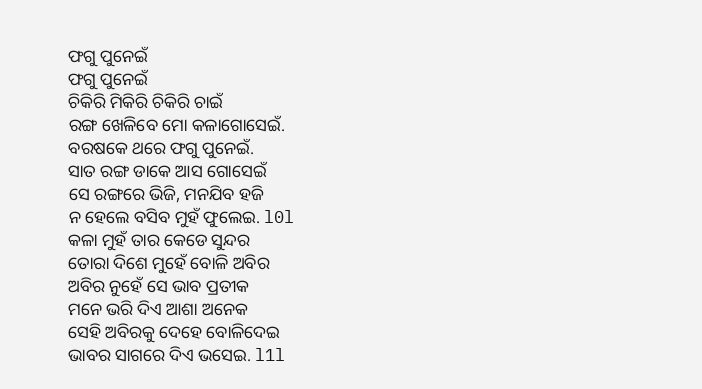ଫଗୁ ପୁନେଇଁ
ଫଗୁ ପୁନେଇଁ
ଚିକିରି ମିକିରି ଚିକିରି ଚାଇଁ
ରଙ୍ଗ ଖେଳିବେ ମୋ କଳାଗୋସେଇଁ.
ବରଷକେ ଥରେ ଫଗୁ ପୁନେଇଁ.
ସାତ ରଙ୍ଗ ଡାକେ ଆସ ଗୋସେଇଁ
ସେ ରଙ୍ଗରେ ଭିଜି, ମନଯିବ ହଜି
ନ ହେଲେ ବସିବ ମୁହଁ ଫୁଲେଇ. l0l
କଳା ମୁହଁ ତାର କେଡେ ସୁନ୍ଦର
ତୋରା ଦିଶେ ମୁହେଁ ବୋଳି ଅବିର
ଅବିର ନୁହେଁ ସେ ଭାବ ପ୍ରତୀକ
ମନେ ଭରି ଦିଏ ଆଶା ଅନେକ
ସେହି ଅବିରକୁ ଦେହେ ବୋଳିଦେଇ
ଭାବର ସାଗରେ ଦିଏ ଭସେଇ. l1l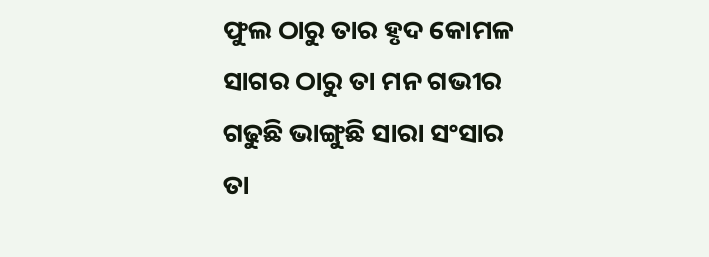ଫୁଲ ଠାରୁ ତାର ହୃଦ କୋମଳ
ସାଗର ଠାରୁ ତା ମନ ଗଭୀର
ଗଢୁଛି ଭାଙ୍ଗୁଛି ସାରା ସଂସାର
ତା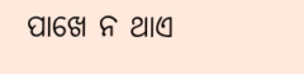ପାଖେ ନ ଥାଏ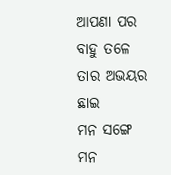ଆପଣା ପର
ବାହୁ ତଳେ ତାର ଅଭୟର ଛାଇ
ମନ ସଙ୍ଗେ ମନ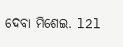ଦେବା ମିଶେଇ. l2l